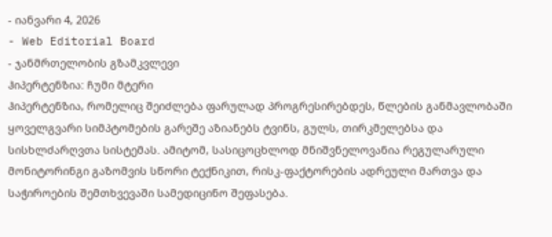- იანვარი 4, 2026
- Web Editorial Board
- ჯანმრთელობის გზამკვლევი
ჰიპერტენზია: ჩუმი მტერი
ჰიპერტენზია, რომელიც შეიძლება ფარულად პროგრესირებდეს, წლების განმავლობაში ყოველგვარი სიმპტომების გარეშე აზიანებს ტვინს, გულს, თირკმელებსა და სისხლძარღვთა სისტემას. ამიტომ, სასიცოცხლოდ მნიშვნელოვანია რეგულარული მონიტორინგი გაზომვის სწორი ტექნიკით, რისკ-ფაქტორების ადრეული მართვა და საჭიროების შემთხვევაში სამედიცინო შეფასება.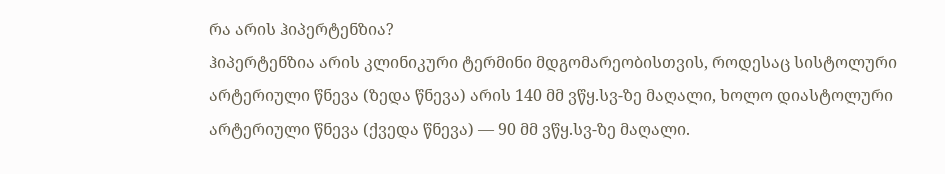რა არის ჰიპერტენზია?
ჰიპერტენზია არის კლინიკური ტერმინი მდგომარეობისთვის, როდესაც სისტოლური არტერიული წნევა (ზედა წნევა) არის 140 მმ ვწყ.სვ-ზე მაღალი, ხოლო დიასტოლური არტერიული წნევა (ქვედა წნევა) — 90 მმ ვწყ.სვ-ზე მაღალი.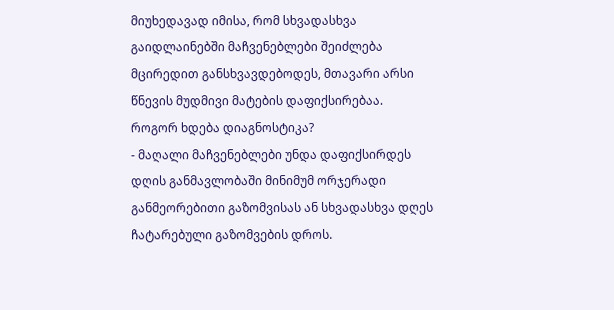მიუხედავად იმისა, რომ სხვადასხვა გაიდლაინებში მაჩვენებლები შეიძლება მცირედით განსხვავდებოდეს, მთავარი არსი წნევის მუდმივი მატების დაფიქსირებაა.
როგორ ხდება დიაგნოსტიკა?
- მაღალი მაჩვენებლები უნდა დაფიქსირდეს დღის განმავლობაში მინიმუმ ორჯერადი განმეორებითი გაზომვისას ან სხვადასხვა დღეს ჩატარებული გაზომვების დროს.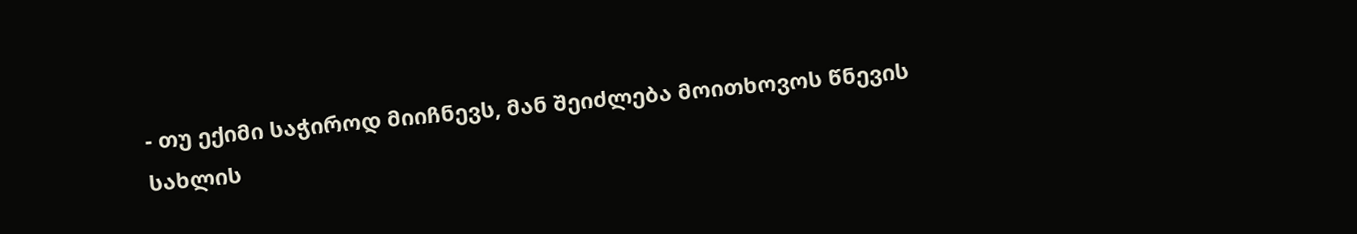- თუ ექიმი საჭიროდ მიიჩნევს, მან შეიძლება მოითხოვოს წნევის სახლის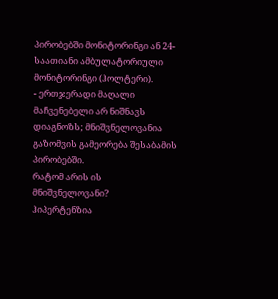პირობებში მონიტორინგი ან 24-საათიანი ამბულატორიული მონიტორინგი (ჰოლტერი).
- ერთჯერადი მაღალი მაჩვენებელი არ ნიშნავს დიაგნოზს; მნიშვნელოვანია გაზომვის გამეორება შესაბამის პირობებში.
რატომ არის ის მნიშვნელოვანი?
ჰიპერტენზია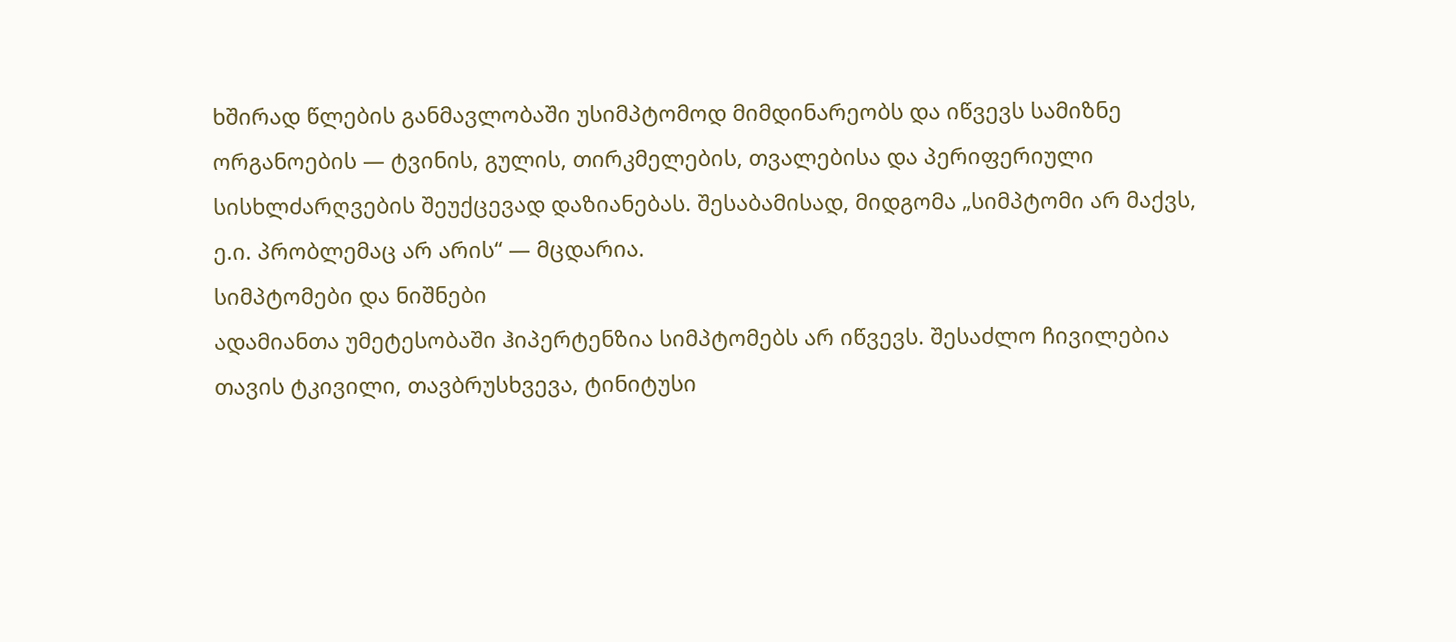ხშირად წლების განმავლობაში უსიმპტომოდ მიმდინარეობს და იწვევს სამიზნე ორგანოების — ტვინის, გულის, თირკმელების, თვალებისა და პერიფერიული სისხლძარღვების შეუქცევად დაზიანებას. შესაბამისად, მიდგომა „სიმპტომი არ მაქვს, ე.ი. პრობლემაც არ არის“ — მცდარია.
სიმპტომები და ნიშნები
ადამიანთა უმეტესობაში ჰიპერტენზია სიმპტომებს არ იწვევს. შესაძლო ჩივილებია თავის ტკივილი, თავბრუსხვევა, ტინიტუსი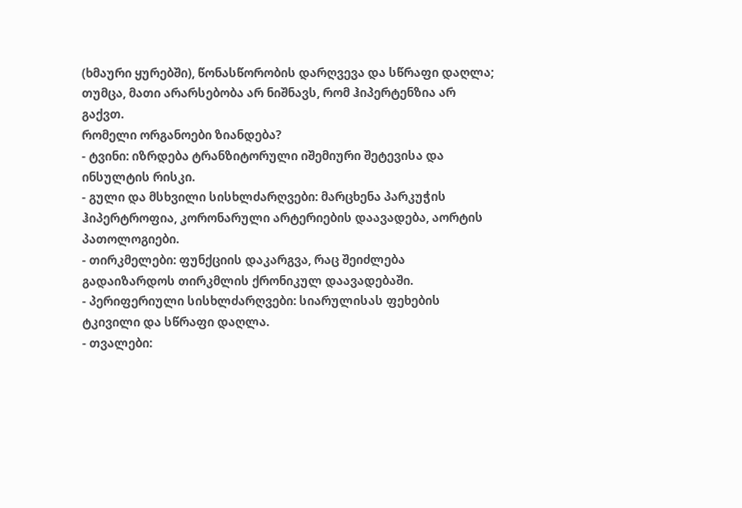(ხმაური ყურებში), წონასწორობის დარღვევა და სწრაფი დაღლა; თუმცა, მათი არარსებობა არ ნიშნავს, რომ ჰიპერტენზია არ გაქვთ.
რომელი ორგანოები ზიანდება?
- ტვინი: იზრდება ტრანზიტორული იშემიური შეტევისა და ინსულტის რისკი.
- გული და მსხვილი სისხლძარღვები: მარცხენა პარკუჭის ჰიპერტროფია, კორონარული არტერიების დაავადება, აორტის პათოლოგიები.
- თირკმელები: ფუნქციის დაკარგვა, რაც შეიძლება გადაიზარდოს თირკმლის ქრონიკულ დაავადებაში.
- პერიფერიული სისხლძარღვები: სიარულისას ფეხების ტკივილი და სწრაფი დაღლა.
- თვალები: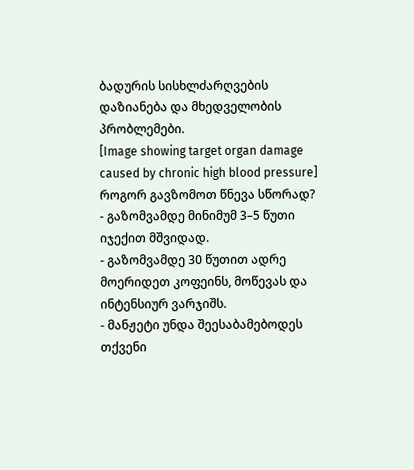ბადურის სისხლძარღვების დაზიანება და მხედველობის პრობლემები.
[Image showing target organ damage caused by chronic high blood pressure]
როგორ გავზომოთ წნევა სწორად?
- გაზომვამდე მინიმუმ 3–5 წუთი იჯექით მშვიდად.
- გაზომვამდე 30 წუთით ადრე მოერიდეთ კოფეინს, მოწევას და ინტენსიურ ვარჯიშს.
- მანჟეტი უნდა შეესაბამებოდეს თქვენი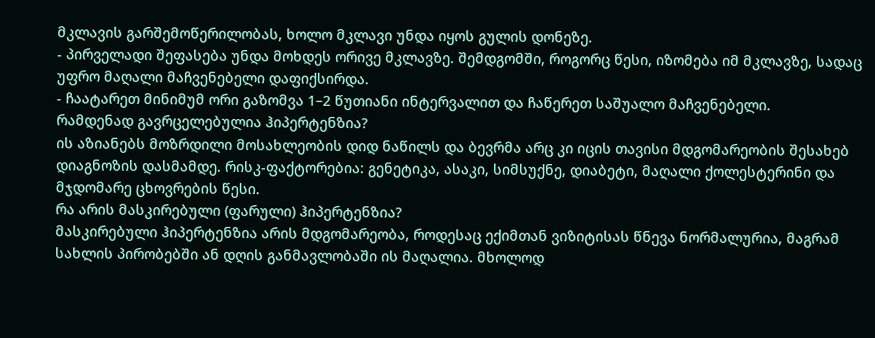მკლავის გარშემოწერილობას, ხოლო მკლავი უნდა იყოს გულის დონეზე.
- პირველადი შეფასება უნდა მოხდეს ორივე მკლავზე. შემდგომში, როგორც წესი, იზომება იმ მკლავზე, სადაც უფრო მაღალი მაჩვენებელი დაფიქსირდა.
- ჩაატარეთ მინიმუმ ორი გაზომვა 1–2 წუთიანი ინტერვალით და ჩაწერეთ საშუალო მაჩვენებელი.
რამდენად გავრცელებულია ჰიპერტენზია?
ის აზიანებს მოზრდილი მოსახლეობის დიდ ნაწილს და ბევრმა არც კი იცის თავისი მდგომარეობის შესახებ დიაგნოზის დასმამდე. რისკ-ფაქტორებია: გენეტიკა, ასაკი, სიმსუქნე, დიაბეტი, მაღალი ქოლესტერინი და მჯდომარე ცხოვრების წესი.
რა არის მასკირებული (ფარული) ჰიპერტენზია?
მასკირებული ჰიპერტენზია არის მდგომარეობა, როდესაც ექიმთან ვიზიტისას წნევა ნორმალურია, მაგრამ სახლის პირობებში ან დღის განმავლობაში ის მაღალია. მხოლოდ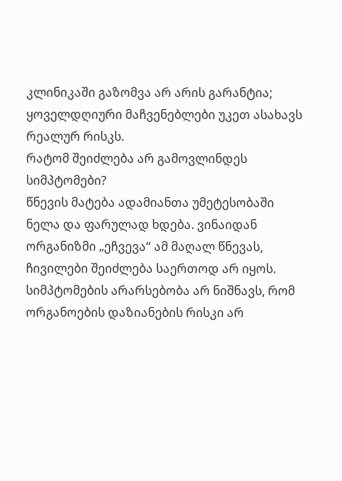კლინიკაში გაზომვა არ არის გარანტია; ყოველდღიური მაჩვენებლები უკეთ ასახავს რეალურ რისკს.
რატომ შეიძლება არ გამოვლინდეს სიმპტომები?
წნევის მატება ადამიანთა უმეტესობაში ნელა და ფარულად ხდება. ვინაიდან ორგანიზმი „ეჩვევა“ ამ მაღალ წნევას, ჩივილები შეიძლება საერთოდ არ იყოს. სიმპტომების არარსებობა არ ნიშნავს, რომ ორგანოების დაზიანების რისკი არ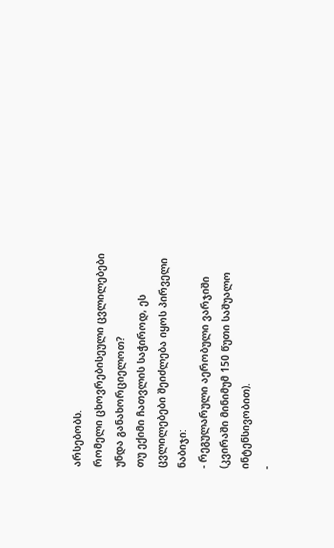არსებობს.
რომელი ცხოვრებისეული ცვლილებები უნდა განახორციელოთ?
თუ ექიმი ჩათვლის საჭიროდ, ეს ცვლილებები შეიძლება იყოს პირველი ნაბიჯი:
- რეგულარული აერობული ვარჯიში (კვირაში მინიმუმ 150 წუთი საშუალო ინტენსივობით).
-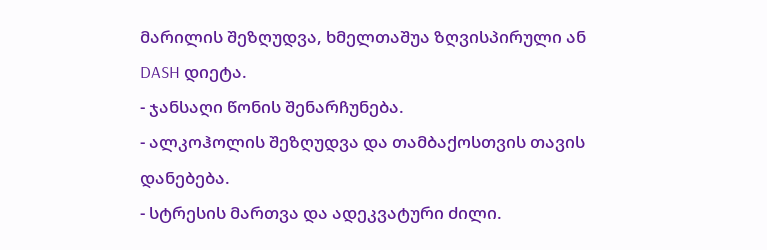მარილის შეზღუდვა, ხმელთაშუა ზღვისპირული ან DASH დიეტა.
- ჯანსაღი წონის შენარჩუნება.
- ალკოჰოლის შეზღუდვა და თამბაქოსთვის თავის დანებება.
- სტრესის მართვა და ადეკვატური ძილი.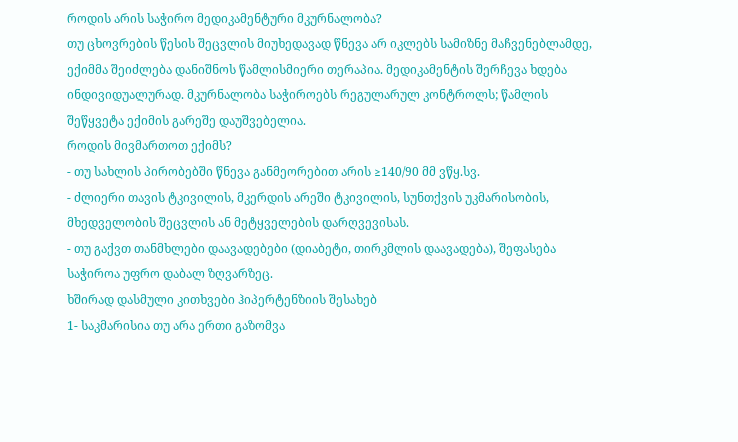როდის არის საჭირო მედიკამენტური მკურნალობა?
თუ ცხოვრების წესის შეცვლის მიუხედავად წნევა არ იკლებს სამიზნე მაჩვენებლამდე, ექიმმა შეიძლება დანიშნოს წამლისმიერი თერაპია. მედიკამენტის შერჩევა ხდება ინდივიდუალურად. მკურნალობა საჭიროებს რეგულარულ კონტროლს; წამლის შეწყვეტა ექიმის გარეშე დაუშვებელია.
როდის მივმართოთ ექიმს?
- თუ სახლის პირობებში წნევა განმეორებით არის ≥140/90 მმ ვწყ.სვ.
- ძლიერი თავის ტკივილის, მკერდის არეში ტკივილის, სუნთქვის უკმარისობის, მხედველობის შეცვლის ან მეტყველების დარღვევისას.
- თუ გაქვთ თანმხლები დაავადებები (დიაბეტი, თირკმლის დაავადება), შეფასება საჭიროა უფრო დაბალ ზღვარზეც.
ხშირად დასმული კითხვები ჰიპერტენზიის შესახებ
1- საკმარისია თუ არა ერთი გაზომვა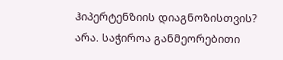ჰიპერტენზიის დიაგნოზისთვის?
არა. საჭიროა განმეორებითი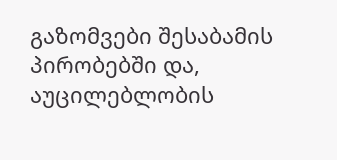გაზომვები შესაბამის პირობებში და, აუცილებლობის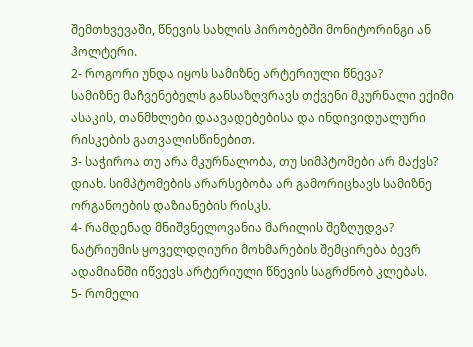შემთხვევაში, წნევის სახლის პირობებში მონიტორინგი ან ჰოლტერი.
2- როგორი უნდა იყოს სამიზნე არტერიული წნევა?
სამიზნე მაჩვენებელს განსაზღვრავს თქვენი მკურნალი ექიმი ასაკის, თანმხლები დაავადებებისა და ინდივიდუალური რისკების გათვალისწინებით.
3- საჭიროა თუ არა მკურნალობა, თუ სიმპტომები არ მაქვს?
დიახ. სიმპტომების არარსებობა არ გამორიცხავს სამიზნე ორგანოების დაზიანების რისკს.
4- რამდენად მნიშვნელოვანია მარილის შეზღუდვა?
ნატრიუმის ყოველდღიური მოხმარების შემცირება ბევრ ადამიანში იწვევს არტერიული წნევის საგრძნობ კლებას.
5- რომელი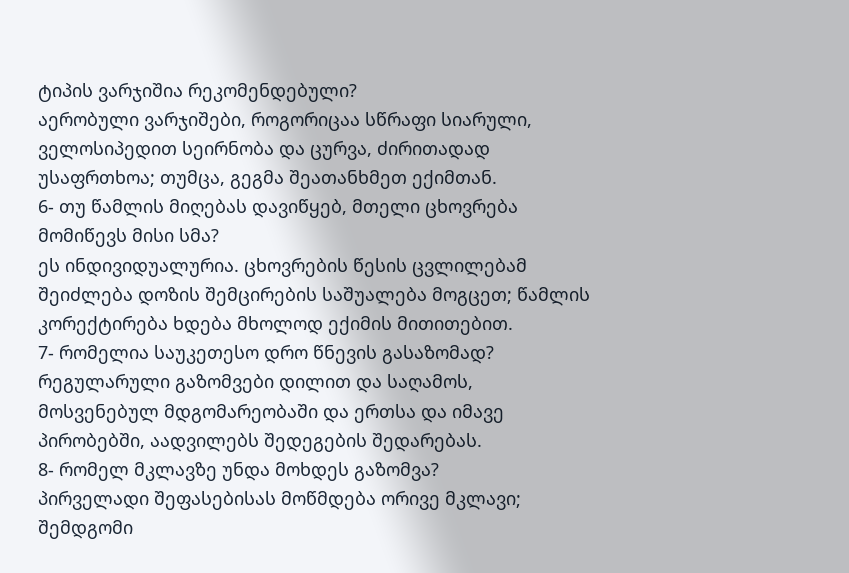ტიპის ვარჯიშია რეკომენდებული?
აერობული ვარჯიშები, როგორიცაა სწრაფი სიარული, ველოსიპედით სეირნობა და ცურვა, ძირითადად უსაფრთხოა; თუმცა, გეგმა შეათანხმეთ ექიმთან.
6- თუ წამლის მიღებას დავიწყებ, მთელი ცხოვრება მომიწევს მისი სმა?
ეს ინდივიდუალურია. ცხოვრების წესის ცვლილებამ შეიძლება დოზის შემცირების საშუალება მოგცეთ; წამლის კორექტირება ხდება მხოლოდ ექიმის მითითებით.
7- რომელია საუკეთესო დრო წნევის გასაზომად?
რეგულარული გაზომვები დილით და საღამოს, მოსვენებულ მდგომარეობაში და ერთსა და იმავე პირობებში, აადვილებს შედეგების შედარებას.
8- რომელ მკლავზე უნდა მოხდეს გაზომვა?
პირველადი შეფასებისას მოწმდება ორივე მკლავი; შემდგომი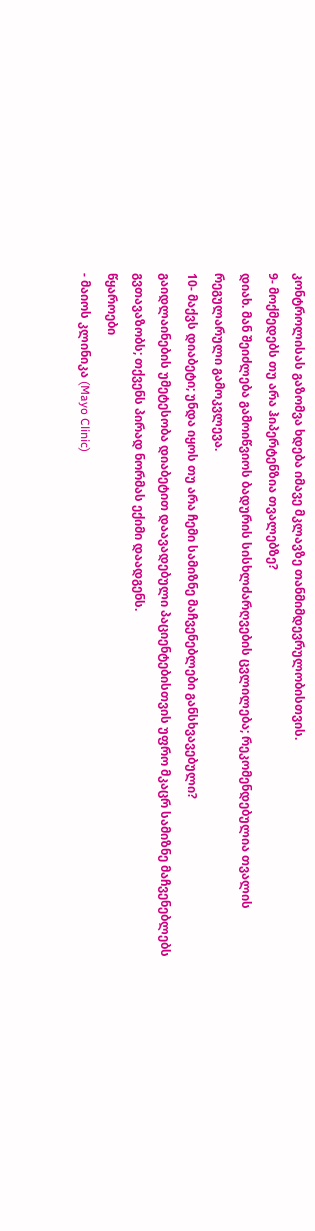კონტროლისას გაზომვა ხდება იმავე მკლავზე თანმიმდევრულობისთვის.
9- მოქმედებს თუ არა ჰიპერტენზია თვალებზე?
დიახ. მან შეიძლება გამოიწვიოს ბადურის სისხლძარღვების ცვლილება; რეკომენდებულია თვალის რეგულარული გამოკვლევა.
10- მაქვს დიაბეტი; უნდა იყოს თუ არა ჩემი სამიზნე მაჩვენებლები განსხვავებული?
გაიდლაინების უმეტესობა დიაბეტით დაავადებული პაციენტებისთვის უფრო მკაცრ სამიზნე მაჩვენებლებს გვთავაზობს; თქვენს პირად ნორმას ექიმი დაადგენს.
წყაროები
- მაიოს კლინიკა (Mayo Clinic)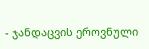- ჯანდაცვის ეროვნული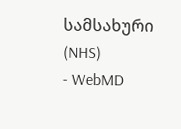სამსახური (NHS)
- WebMD